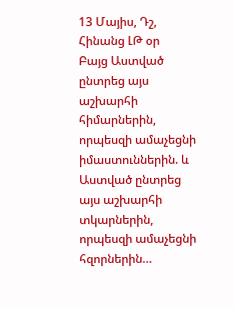13 Մայիս, Դշ, Հինանց ԼԹ օր
Բայց Աստված ընտրեց այս աշխարհի հիմարներին, որպեսզի ամաչեցնի իմաստուններին. և Աստված ընտրեց այս աշխարհի տկարներին, որպեսզի ամաչեցնի հզորներին…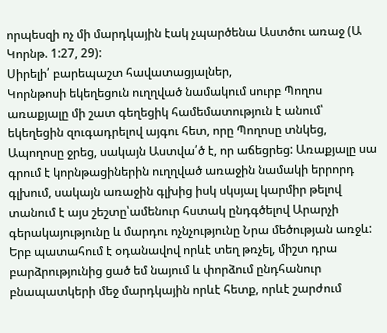որպեսզի ոչ մի մարդկային էակ չպարծենա Աստծու առաջ (Ա Կորնթ. 1:27, 29):
Սիրելի՛ բարեպաշտ հավատացյալներ,
Կորնթոսի եկեղեցուն ուղղված նամակում սուրբ Պողոս առաքյալը մի շատ գեղեցիկ համեմատություն է անում՝ եկեղեցին զուգադրելով այգու հետ, որը Պողոսը տնկեց, Ապողոսը ջրեց, սակայն Աստվա՛ծ է, որ աճեցրեց: Առաքյալը սա գրում է կորնթացիներին ուղղված առաջին նամակի երրորդ գլխում, սակայն առաջին գլխից իսկ սկսյալ կարմիր թելով տանում է այս շեշտը՝ամենուր հստակ ընդգծելով Արարչի գերակայությունը և մարդու ոչնչությունը Նրա մեծության առջև:
Երբ պատահում է օդանավով որևէ տեղ թռչել, միշտ դրա բարձրությունից ցած եմ նայում և փորձում ընդհանուր բնապատկերի մեջ մարդկային որևէ հետք, որևէ շարժում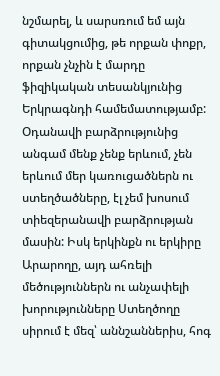նշմարել, և սարսռում եմ այն գիտակցումից, թե որքան փոքր, որքան չնչին է մարդը ֆիզիկական տեսանկյունից Երկրագնդի համեմատությամբ: Օդանավի բարձրությունից անգամ մենք չենք երևում, չեն երևում մեր կառուցածներն ու ստեղծածները, էլ չեմ խոսում տիեզերանավի բարձրության մասին: Իսկ երկինքն ու երկիրը Արարողը, այդ ահռելի մեծություններն ու անչափելի խորությունները Ստեղծողը սիրում է մեզ՝ աննշաններիս, հոգ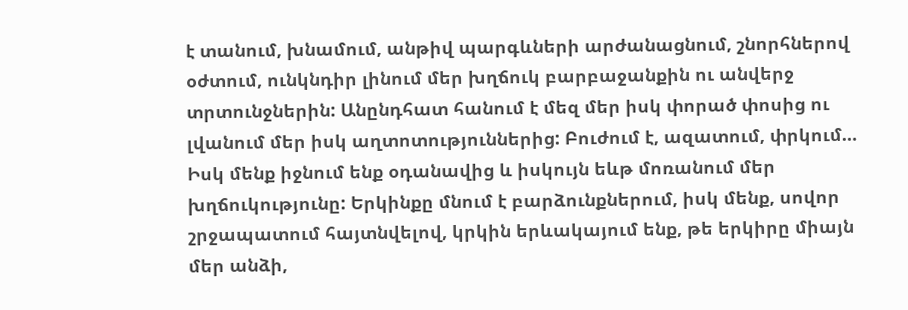է տանում, խնամում, անթիվ պարգևների արժանացնում, շնորհներով օժտում, ունկնդիր լինում մեր խղճուկ բարբաջանքին ու անվերջ տրտունջներին: Անընդհատ հանում է մեզ մեր իսկ փորած փոսից ու լվանում մեր իսկ աղտոտություններից: Բուժում է, ազատում, փրկում… Իսկ մենք իջնում ենք օդանավից և իսկույն եևթ մոռանում մեր խղճուկությունը: Երկինքը մնում է բարձունքներում, իսկ մենք, սովոր շրջապատում հայտնվելով, կրկին երևակայում ենք, թե երկիրը միայն մեր անձի,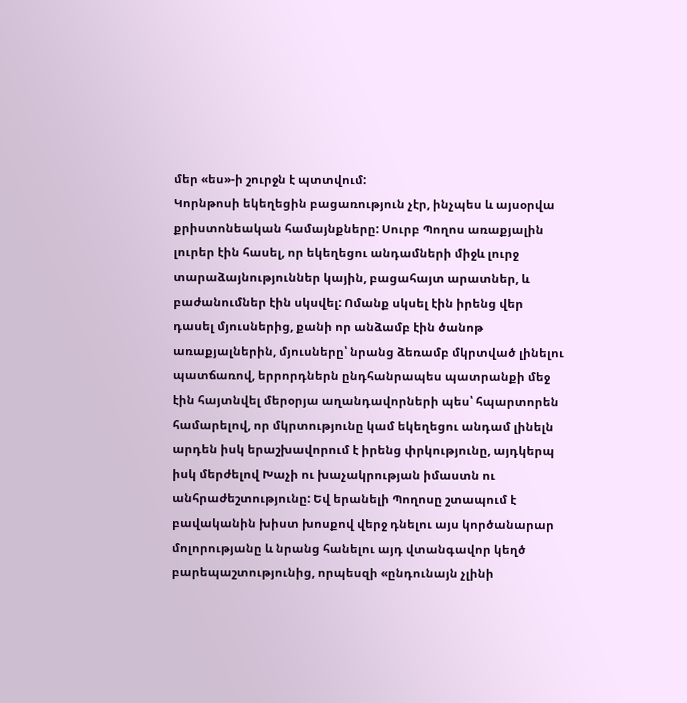մեր «ես»-ի շուրջն է պտտվում:
Կորնթոսի եկեղեցին բացառություն չէր, ինչպես և այսօրվա քրիստոնեական համայնքները: Սուրբ Պողոս առաքյալին լուրեր էին հասել, որ եկեղեցու անդամների միջև լուրջ տարաձայնություններ կային, բացահայտ արատներ, և բաժանումներ էին սկսվել: Ոմանք սկսել էին իրենց վեր դասել մյուսներից, քանի որ անձամբ էին ծանոթ առաքյալներին, մյուսները՝ նրանց ձեռամբ մկրտված լինելու պատճառով, երրորդներն ընդհանրապես պատրանքի մեջ էին հայտնվել մերօրյա աղանդավորների պես՝ հպարտորեն համարելով, որ մկրտությունը կամ եկեղեցու անդամ լինելն արդեն իսկ երաշխավորում է իրենց փրկությունը, այդկերպ իսկ մերժելով Խաչի ու խաչակրության իմաստն ու անհրաժեշտությունը: Եվ երանելի Պողոսը շտապում է բավականին խիստ խոսքով վերջ դնելու այս կործանարար մոլորությանը և նրանց հանելու այդ վտանգավոր կեղծ բարեպաշտությունից, որպեսզի «ընդունայն չլինի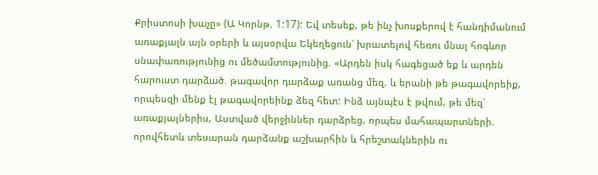Քրիստոսի խաչը» (Ա Կորնթ. 1:17): Եվ տեսեք, թե ինչ խոսքերով է հանդիմանում առաքյալն այն օրերի և այսօրվա Եկեղեցուն՝ խրատելով հեռու մնալ հոգևոր սնափառությունից ու մեծամտությունից. «Արդեն իսկ հագեցած եք և արդեն հարուստ դարձած. թագավոր դարձաք առանց մեզ. և երանի թե թագավորեիք, որպեսզի մենք էլ թագավորեինք ձեզ հետ: Ինձ այնպէս է թվում, թե մեզ՝ առաքյալներիս, Աստված վերջիններ դարձրեց, որպես մահապարտների. որովհետև տեսարան դարձանք աշխարհին և հրեշտակներին ու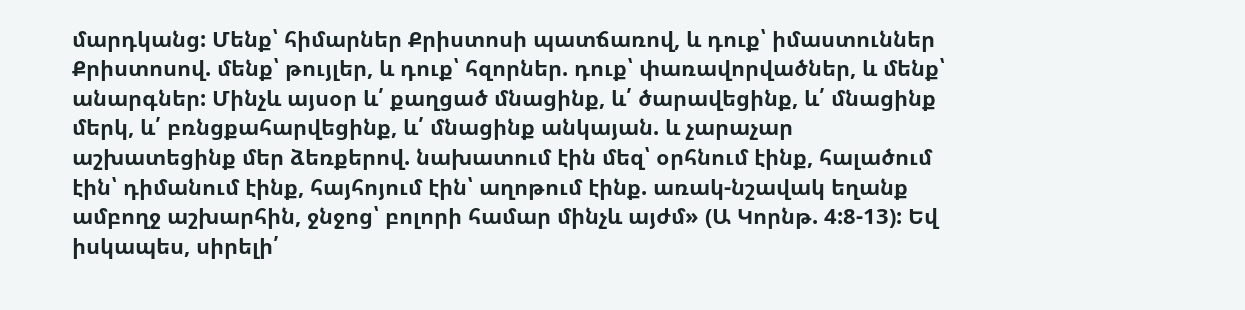մարդկանց: Մենք՝ հիմարներ Քրիստոսի պատճառով, և դուք՝ իմաստուններ Քրիստոսով. մենք՝ թույլեր, և դուք՝ հզորներ. դուք՝ փառավորվածներ, և մենք՝ անարգներ: Մինչև այսօր և՛ քաղցած մնացինք, և՛ ծարավեցինք, և՛ մնացինք մերկ, և՛ բռնցքահարվեցինք, և՛ մնացինք անկայան. և չարաչար աշխատեցինք մեր ձեռքերով. նախատում էին մեզ՝ օրհնում էինք, հալածում էին՝ դիմանում էինք, հայհոյում էին՝ աղոթում էինք. առակ-նշավակ եղանք ամբողջ աշխարհին, ջնջոց՝ բոլորի համար մինչև այժմ» (Ա Կորնթ. 4:8-13): Եվ իսկապես, սիրելի՛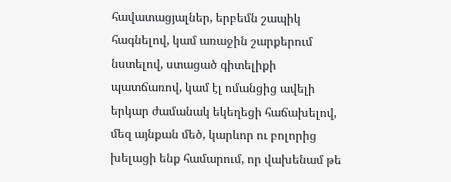հավատացյալներ, երբեմն շապիկ հագնելով, կամ առաջին շարքերում նստելով, ստացած գիտելիքի պատճառով, կամ էլ ոմանցից ավելի երկար ժամանակ եկեղեցի հաճախելով, մեզ այնքան մեծ, կարևոր ու բոլորից խելացի ենք համարում, որ վախենամ թե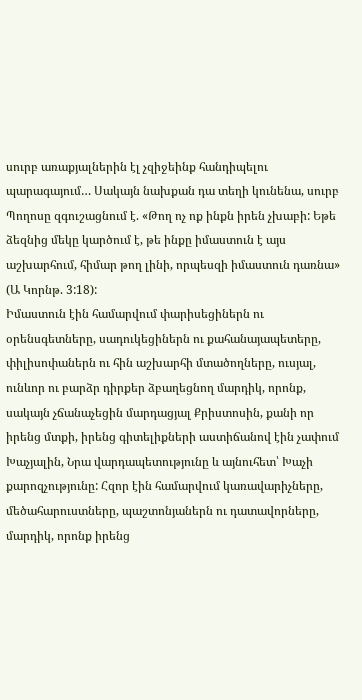սուրբ առաքյալներին էլ չզիջեինք հանդիպելու պարագայում… Սակայն նախքան դա տեղի կունենա, սուրբ Պողոսը զգուշացնում է. «Թող ոչ ոք ինքն իրեն չխաբի: Եթե ձեզնից մեկը կարծում է, թե ինքը իմաստուն է այս աշխարհում, հիմար թող լինի, որպեսզի իմաստուն դառնա» (Ա Կորնթ. 3:18):
Իմաստուն էին համարվում փարիսեցիներն ու օրենսգետները, սադուկեցիներն ու քահանայապետերը, փիլիսոփաներն ու հին աշխարհի մտածողները, ուսյալ, ունևոր ու բարձր դիրքեր ձբաղեցնող մարդիկ, որոնք, սակայն չճանաչեցին մարդացյալ Քրիստոսին, քանի որ իրենց մտքի, իրենց գիտելիքների աստիճանով էին չափում Խաչյալին, Նրա վարդապետությունը և այնուհետ՝ Խաչի քարոզչությունը: Հզոր էին համարվում կառավարիչները, մեծահարուստները, պաշտոնյաներն ու դատավորները, մարդիկ, որոնք իրենց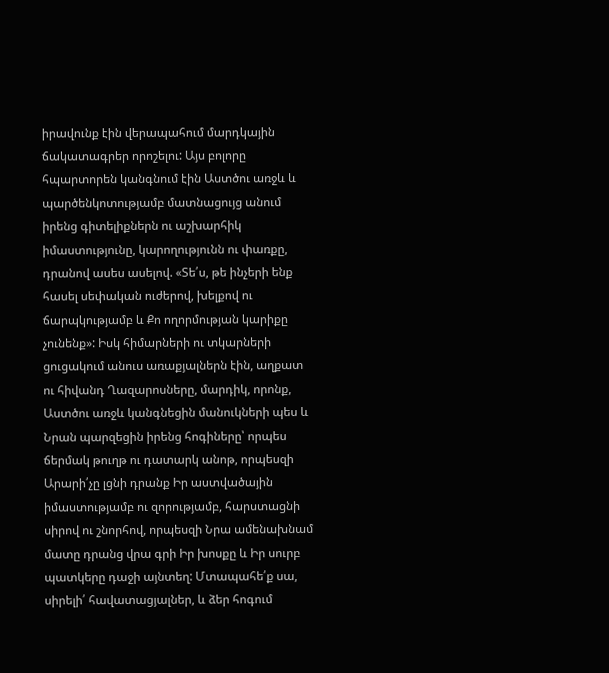իրավունք էին վերապահում մարդկային ճակատագրեր որոշելու: Այս բոլորը հպարտորեն կանգնում էին Աստծու առջև և պարծենկոտությամբ մատնացույց անում իրենց գիտելիքներն ու աշխարհիկ իմաստությունը, կարողությունն ու փառքը, դրանով ասես ասելով. «Տե՛ս, թե ինչերի ենք հասել սեփական ուժերով, խելքով ու ճարպկությամբ և Քո ողորմության կարիքը չունենք»: Իսկ հիմարների ու տկարների ցուցակում անուս առաքյալներն էին, աղքատ ու հիվանդ Ղազարոսները, մարդիկ, որոնք, Աստծու առջև կանգնեցին մանուկների պես և Նրան պարզեցին իրենց հոգիները՝ որպես ճերմակ թուղթ ու դատարկ անոթ, որպեսզի Արարի՛չը լցնի դրանք Իր աստվածային իմաստությամբ ու զորությամբ, հարստացնի սիրով ու շնորհով, որպեսզի Նրա ամենախնամ մատը դրանց վրա գրի Իր խոսքը և Իր սուրբ պատկերը դաջի այնտեղ: Մտապահե՛ք սա, սիրելի՛ հավատացյալներ, և ձեր հոգում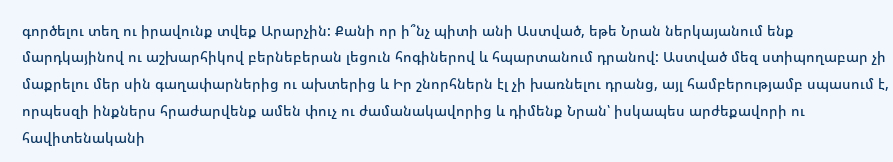գործելու տեղ ու իրավունք տվեք Արարչին: Քանի որ ի՞նչ պիտի անի Աստված, եթե Նրան ներկայանում ենք մարդկայինով ու աշխարհիկով բերնեբերան լեցուն հոգիներով և հպարտանում դրանով: Աստված մեզ ստիպողաբար չի մաքրելու մեր սին գաղափարներից ու ախտերից և Իր շնորհներն էլ չի խառնելու դրանց, այլ համբերությամբ սպասում է, որպեսզի ինքներս հրաժարվենք ամեն փուչ ու ժամանակավորից և դիմենք Նրան՝ իսկապես արժեքավորի ու հավիտենականի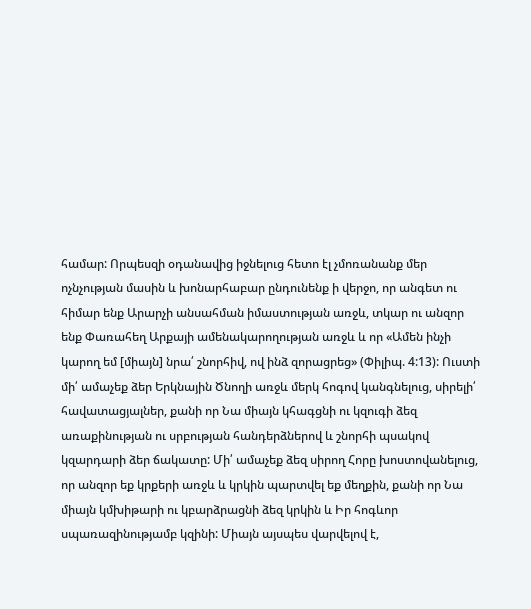համար: Որպեսզի օդանավից իջնելուց հետո էլ չմոռանանք մեր ոչնչության մասին և խոնարհաբար ընդունենք ի վերջո, որ անգետ ու հիմար ենք Արարչի անսահման իմաստության առջև, տկար ու անզոր ենք Փառահեղ Արքայի ամենակարողության առջև և որ «Ամեն ինչի կարող եմ [միայն] նրա՛ շնորհիվ, ով ինձ զորացրեց» (Փիլիպ. 4:13): Ուստի մի՛ ամաչեք ձեր Երկնային Ծնողի առջև մերկ հոգով կանգնելուց, սիրելի՛ հավատացյալներ, քանի որ Նա միայն կհագցնի ու կզուգի ձեզ առաքինության ու սրբության հանդերձներով և շնորհի պսակով կզարդարի ձեր ճակատը: Մի՛ ամաչեք ձեզ սիրող Հորը խոստովանելուց, որ անզոր եք կրքերի առջև և կրկին պարտվել եք մեղքին, քանի որ Նա միայն կմխիթարի ու կբարձրացնի ձեզ կրկին և Իր հոգևոր սպառազինությամբ կզինի: Միայն այսպես վարվելով է,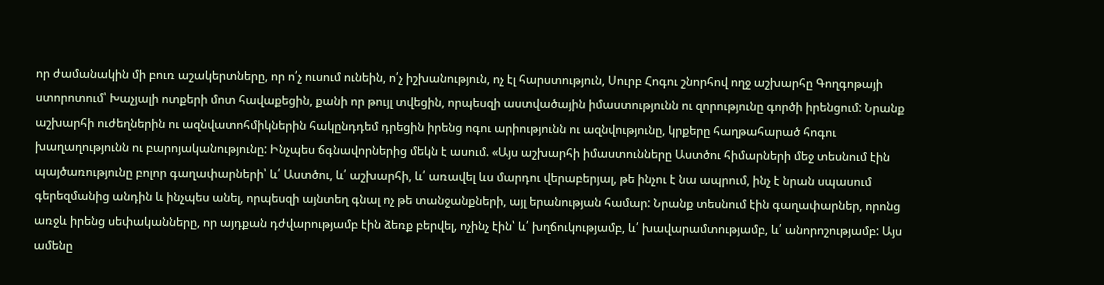որ ժամանակին մի բուռ աշակերտները, որ ո՛չ ուսում ունեին, ո՛չ իշխանություն, ոչ էլ հարստություն, Սուրբ Հոգու շնորհով ողջ աշխարհը Գողգոթայի ստորոտում՝ Խաչյալի ոտքերի մոտ հավաքեցին, քանի որ թույլ տվեցին, որպեսզի աստվածային իմաստությունն ու զորությունը գործի իրենցում: Նրանք աշխարհի ուժեղներին ու ազնվատոհմիկներին հակընդդեմ դրեցին իրենց ոգու արիությունն ու ազնվությունը, կրքերը հաղթահարած հոգու խաղաղությունն ու բարոյականությունը: Ինչպես ճգնավորներից մեկն է ասում. «Այս աշխարհի իմաստունները Աստծու հիմարների մեջ տեսնում էին պայծառությունը բոլոր գաղափարների՝ և՛ Աստծու, և՛ աշխարհի, և՛ առավել ևս մարդու վերաբերյալ, թե ինչու է նա ապրում, ինչ է նրան սպասում գերեզմանից անդին և ինչպես անել, որպեսզի այնտեղ գնալ ոչ թե տանջանքների, այլ երանության համար: Նրանք տեսնում էին գաղափարներ, որոնց առջև իրենց սեփականները, որ այդքան դժվարությամբ էին ձեռք բերվել, ոչինչ էին՝ և՛ խղճուկությամբ, և՛ խավարամտությամբ, և՛ անորոշությամբ: Այս ամենը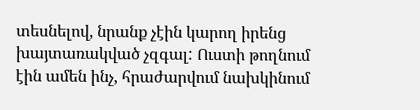տեսնելով, նրանք չէին կարող իրենց խայտառակված չզգալ: Ուստի թողնում էին ամեն ինչ, հրաժարվում նախկինում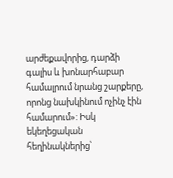արժեքավորից, դարձի գալիս և խոնարհաբար համալրում նրանց շարքերը, որոնց նախկինում ոչինչ էին համարում»: Իսկ եկեղեցական հեղինակներից՝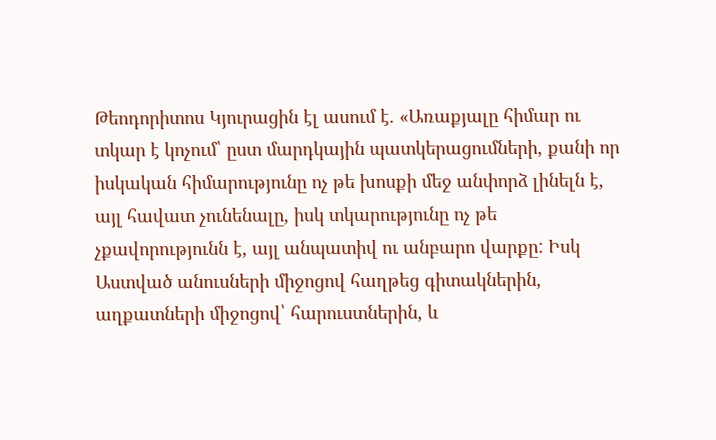Թեոդորիտոս Կյուրացին էլ ասում է. «Առաքյալը հիմար ու տկար է կոչում՝ ըստ մարդկային պատկերացումների, քանի որ իսկական հիմարությունը ոչ թե խոսքի մեջ անփորձ լինելն է, այլ հավատ չունենալը, իսկ տկարությունը ոչ թե չքավորությունն է, այլ անպատիվ ու անբարո վարքը: Իսկ Աստված անուսների միջոցով հաղթեց գիտակներին, աղքատների միջոցով՝ հարուստներին, և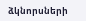ձկնորսների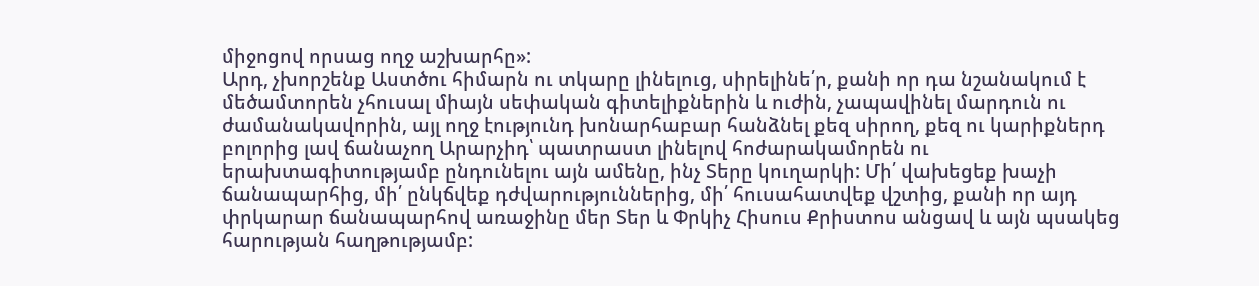միջոցով որսաց ողջ աշխարհը»:
Արդ, չխորշենք Աստծու հիմարն ու տկարը լինելուց, սիրելինե՛ր, քանի որ դա նշանակում է մեծամտորեն չհուսալ միայն սեփական գիտելիքներին և ուժին, չապավինել մարդուն ու ժամանակավորին, այլ ողջ էությունդ խոնարհաբար հանձնել քեզ սիրող, քեզ ու կարիքներդ բոլորից լավ ճանաչող Արարչիդ՝ պատրաստ լինելով հոժարակամորեն ու երախտագիտությամբ ընդունելու այն ամենը, ինչ Տերը կուղարկի: Մի՛ վախեցեք խաչի ճանապարհից, մի՛ ընկճվեք դժվարություններից, մի՛ հուսահատվեք վշտից, քանի որ այդ փրկարար ճանապարհով առաջինը մեր Տեր և Փրկիչ Հիսուս Քրիստոս անցավ և այն պսակեց հարության հաղթությամբ: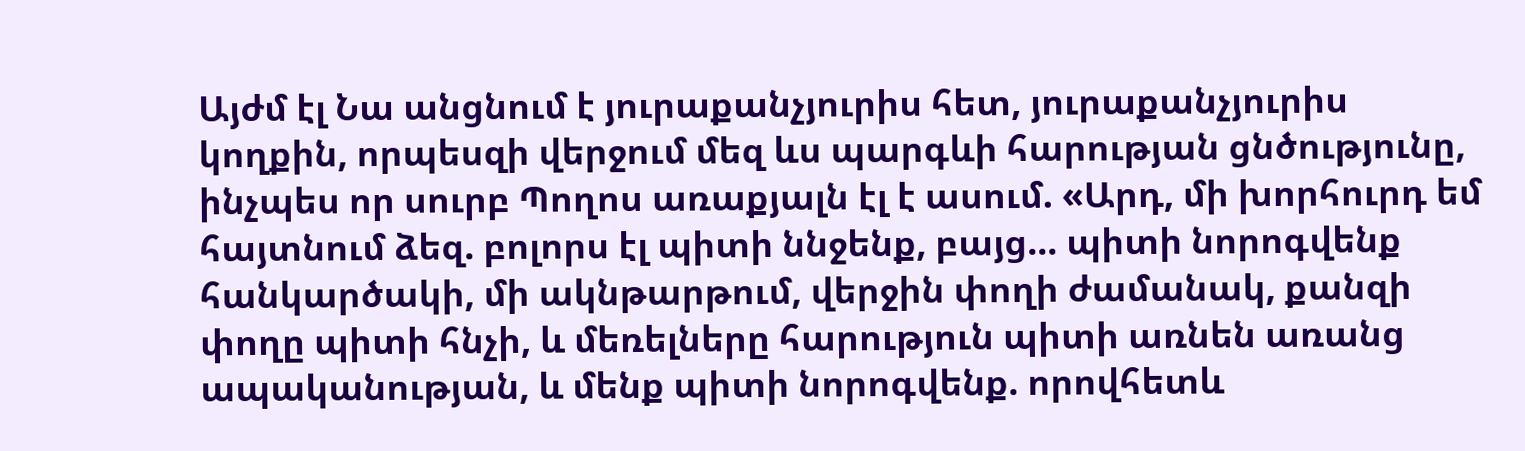Այժմ էլ Նա անցնում է յուրաքանչյուրիս հետ, յուրաքանչյուրիս կողքին, որպեսզի վերջում մեզ ևս պարգևի հարության ցնծությունը, ինչպես որ սուրբ Պողոս առաքյալն էլ է ասում. «Արդ, մի խորհուրդ եմ հայտնում ձեզ. բոլորս էլ պիտի ննջենք, բայց... պիտի նորոգվենք հանկարծակի, մի ակնթարթում, վերջին փողի ժամանակ, քանզի փողը պիտի հնչի, և մեռելները հարություն պիտի առնեն առանց ապականության, և մենք պիտի նորոգվենք. որովհետև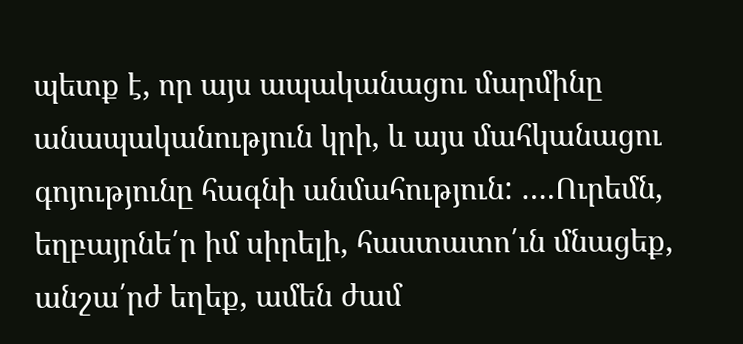պետք է, որ այս ապականացու մարմինը անապականություն կրի, և այս մահկանացու գոյությունը հագնի անմահություն: ….Ուրեմն, եղբայրնե՛ր իմ սիրելի, հաստատո՛ւն մնացեք, անշա՛րժ եղեք, ամեն ժամ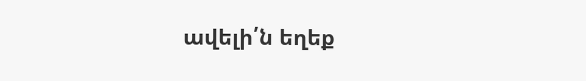ավելի՛ն եղեք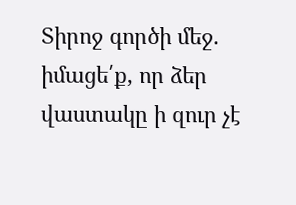Տիրոջ գործի մեջ. իմացե՛ք, որ ձեր վաստակը ի զուր չէ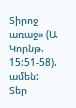Տիրոջ առաջ» (Ա Կորնթ. 15:51-58). ամեն:
Տեր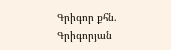Գրիգոր քհն. Գրիգորյան